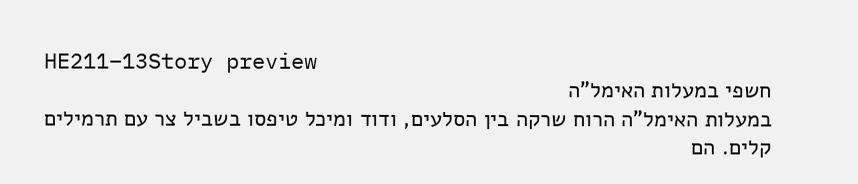HE211–13Story preview
חשפי במעלות האימל"ה
במעלות האימל"ה הרוח שרקה בין הסלעים, ודוד ומיכל טיפסו בשביל צר עם תרמילים קלים. הם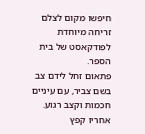חיפשו מקום לצלם זריחה מיוחדת לפודקאסט של בית הספר.
פתאום זחל לידם צב בשם צביר, עם עיניים חכמות וקצב רגוע. אחריו קפץ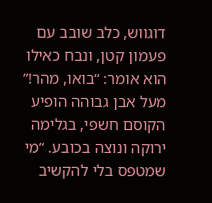דוגווש, כלב שובב עם פעמון קטן, ונבח כאילו הוא אומר: “בואו, מהר!”
מעל אבן גבוהה הופיע הקוסם חשפי, בגלימה ירוקה ונוצה בכובע. “מי שמטפס בלי להקשיב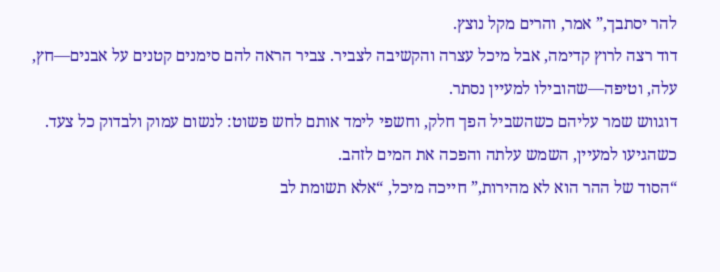להר יסתבך,” אמר, והרים מקל נוצץ.
דוד רצה לרוץ קדימה, אבל מיכל עצרה והקשיבה לצביר. צביר הראה להם סימנים קטנים על אבנים—חץ, עלה, וטיפה—שהובילו למעיין נסתר.
דוגווש שמר עליהם כשהשביל הפך חלק, וחשפי לימד אותם לחש פשוט: לנשום עמוק ולבדוק כל צעד. כשהגיעו למעיין, השמש עלתה והפכה את המים לזהב.
“הסוד של ההר הוא לא מהירות,” חייכה מיכל, “אלא תשומת לב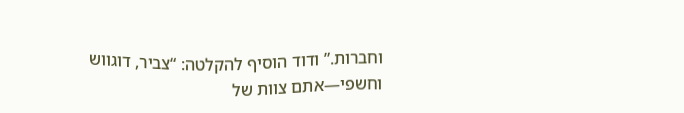וחברות.” ודוד הוסיף להקלטה: “צביר, דוגווש וחשפי—אתם צוות של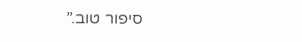סיפור טוב.”